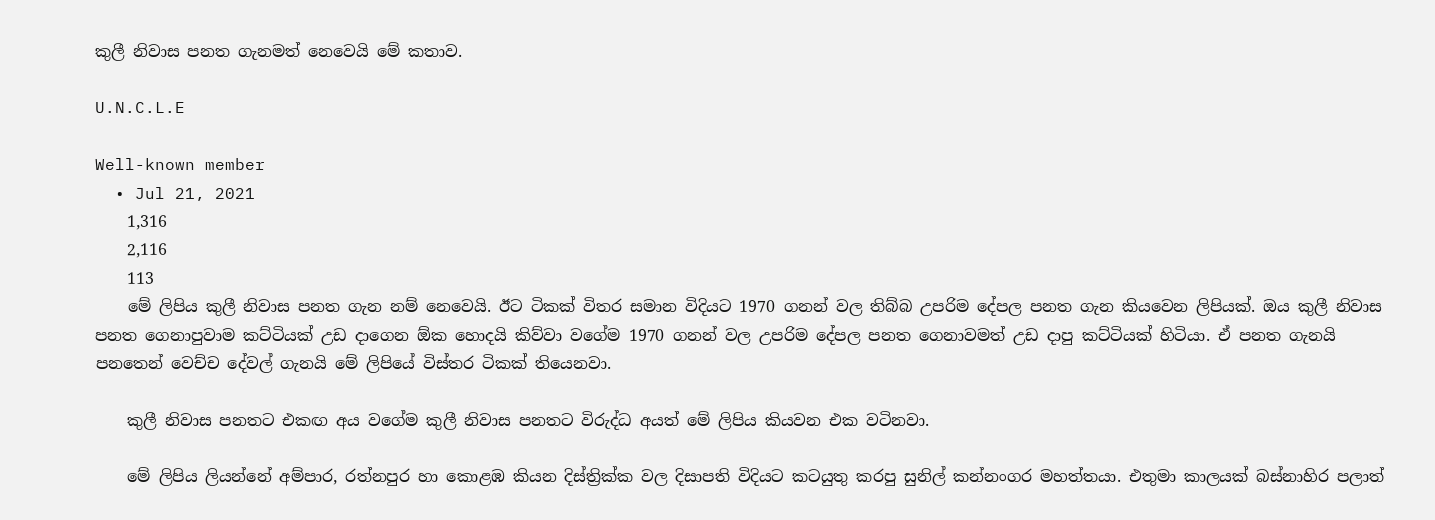කුලී නිවාස පනත ගැනමත් නෙවෙයි මේ කතාව.

U.N.C.L.E

Well-known member
  • Jul 21, 2021
    1,316
    2,116
    113
    මේ ලිපිය කුලී නිවාස පනත ගැන නම් නෙවෙයි. ඊට ටිකක් විතර සමාන විදියට 1970 ගනන් වල තිබ්බ උපරිම දේපල පනත ගැන කියවෙන ලිපියක්. ඔය කුලී නිවාස පනත ගෙනාපුවාම කට්ටියක් උඩ දාගෙන ඕක හොදයි කිව්වා වගේම 1970 ගනන් වල උපරිම දේපල පනත ගෙනාවමත් උඩ දාපු කට්ටියක් හිටියා. ඒ පනත ගැනයි පනතෙන් වෙච්ච දේවල් ගැනයි මේ ලිපියේ විස්තර ටිකක් තියෙනවා.

    කුලී නිවාස පනතට එකඟ අය වගේම කුලී නිවාස පනතට විරුද්ධ අයත් මේ ලිපිය කියවන එක වටිනවා.

    මේ ලිපිය ලියන්නේ අම්පාර, රත්නපුර හා කොළඹ කියන දිස්ත්‍රික්ක වල දිසාපති විදියට කටයුතු කරපු සුනිල් කන්නංගර මහත්තයා. එතුමා කාලයක් බස්නාහිර පලාත්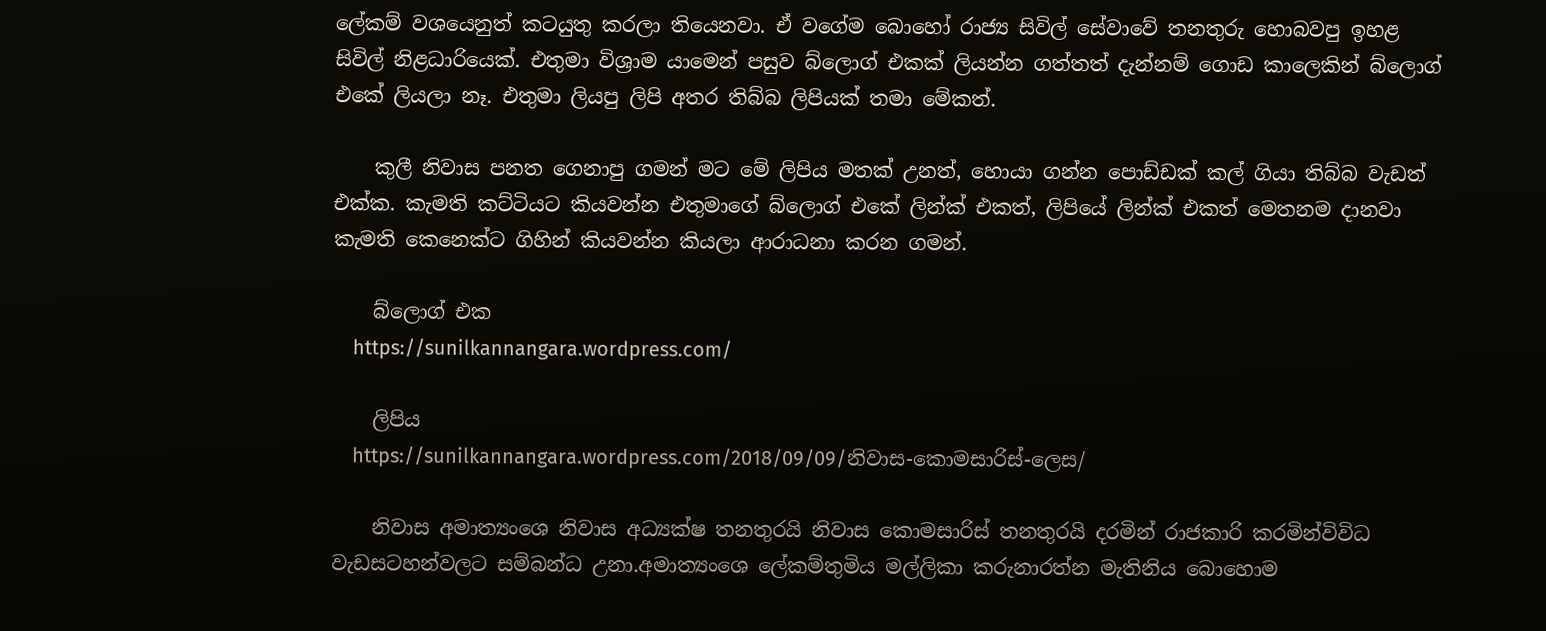ලේකම් වශයෙනුත් කටයුතු කරලා තියෙනවා. ඒ වගේම බොහෝ රාජ්‍ය සිවිල් සේවාවේ තනතුරු හොබවපු ඉහළ සිවිල් නිළධාරියෙක්. එතුමා විශ්‍රාම යාමෙන් පසුව බ්ලොග් එකක් ලියන්න ගත්තත් දැන්නම් ගොඩ කාලෙකින් බ්ලොග් එකේ ලියලා නෑ. එතුමා ලියපු ලිපි අතර තිබ්බ ලිපියක් තමා මේකත්.

    කුලී නිවාස පනත ගෙනාපු ගමන් මට මේ ලිපිය මතක් උනත්, හොයා ගන්න පොඩ්ඩක් කල් ගියා තිබ්බ වැඩත් එක්ක. කැමති කට්ටියට කියවන්න එතුමාගේ බ්ලොග් එකේ ලින්ක් එකත්, ලිපියේ ලින්ක් එකත් මෙතනම දානවා කැමති කෙනෙක්ට ගිහින් කියවන්න කියලා ආරාධනා කරන ගමන්.

    බ්ලොග් එක
    https://sunilkannangara.wordpress.com/

    ලිපිය
    https://sunilkannangara.wordpress.com/2018/09/09/නිවාස-කොමසාරිස්-ලෙස/

    නිවාස අමාත්‍යංශෙ නිවාස අධ්‍යක්ෂ තනතුරයි නිවාස කොමසාරිස් තනතුරයි දරමින් රාජකාරි කරමින්විවිධ වැඩසටහන්වලට සම්බන්ධ උනා.අමාත්‍යංශෙ ලේකම්තුමිය මල්ලිකා කරුනාරත්න මැතිනිය බොහොම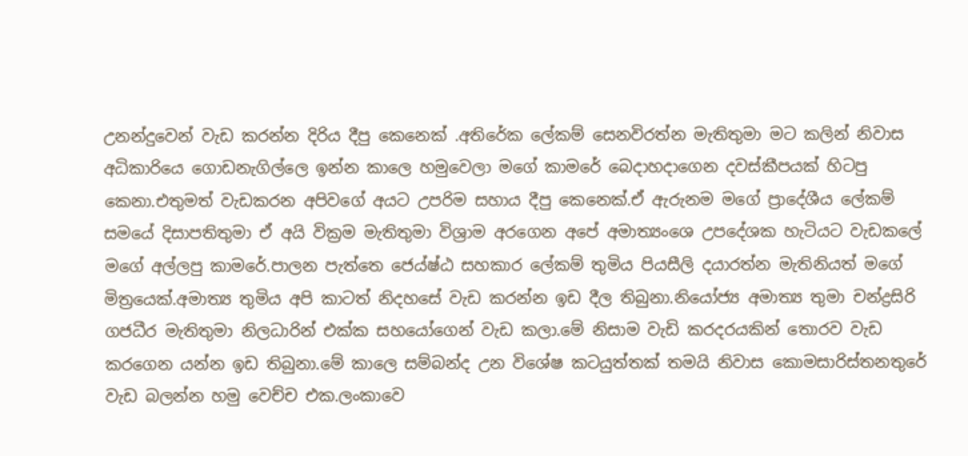උනන්දුවෙන් වැඩ කරන්න දිරිය දීපු කෙනෙක් .අතිරේක ලේකම් සෙනවිරත්න මැතිතුමා මට කලින් නිවාස අධිකාරියෙ ගොඩනැගිල්ලෙ ඉන්න කාලෙ හමුවෙලා මගේ කාමරේ බෙදාහදාගෙන දවස්කීපයක් හිටපු කෙනා.එතුමත් වැඩකරන අපිවගේ අයට උපරිම සහාය දීපු කෙනෙක්.ඒ ඇරුනම මගේ ප්‍රාදේශීය ලේකම් සමයේ දිසාපතිතුමා ඒ අයි වික්‍රම මැතිතුමා විශ්‍රාම අරගෙන අපේ අමාත්‍යංශෙ උපදේශක හැටියට වැඩකලේ මගේ අල්ලපු කාමරේ.පාලන පැත්තෙ ජෙය්ෂ්ඨ සහකාර ලේකම් තුමිය පියසීලි දයාරත්න මැතිනියත් මගේ මිත්‍රයෙක්.අමාත්‍ය තුමිය අපි කාටත් නිදහසේ වැඩ කරන්න ඉඩ දීල තිබුනා.නියෝජ්‍ය අමාත්‍ය තුමා චන්ද්‍රසිරි ගජධීර මැතිතුමා නිලධාරින් එක්ක සහයෝගෙන් වැඩ කලා.මේ නිසාම වැඩි කරදරයකින් තොරව වැඩ කරගෙන යන්න ඉඩ තිබුනා.මේ කාලෙ සම්බන්ද උන විශේෂ කටයුත්තක් තමයි නිවාස කොමසාරිස්තනතුරේ වැඩ බලන්න හමු වෙච්ච එක.ලංකාවෙ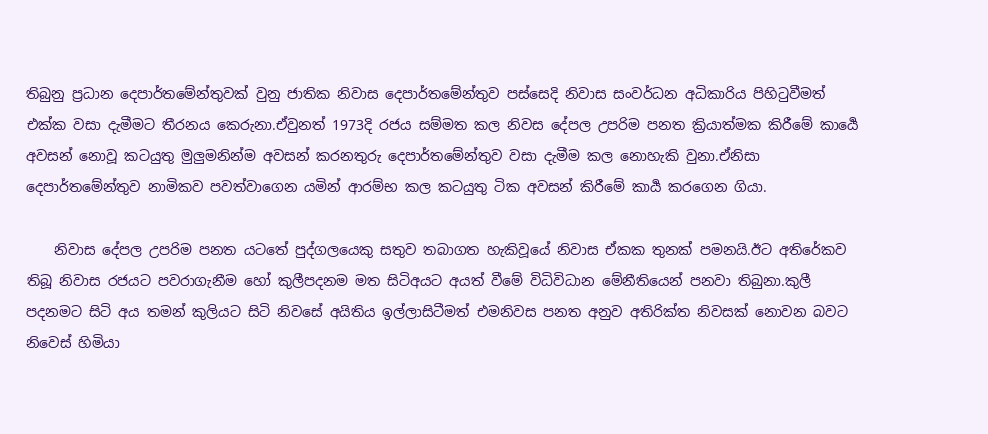තිබුනු ප්‍රධාන දෙපාර්තමේන්තුවක් වුනු ජාතික නිවාස දෙපාර්තමේන්තුව පස්සෙදි නිවාස සංවර්ධන අධිකාරිය පිහිටුවීමත් එක්ක වසා දැමීමට තීරනය කෙරුනා.ඒවුනත් 1973දි රජය සම්මත කල නිවස දේපල උපරිම පනත ක්‍රියාත්මක කිරීමේ කාර්‍යෙ අවසන් නොවූ කටයුතු මුලුමනින්ම අවසන් කරනතුරු දෙපාර්තමේන්තුව වසා දැමීම කල නොහැකි වුනා.ඒනිසා දෙපාර්තමේන්තුව නාමිකව පවත්වාගෙන යමින් ආරම්භ කල කටයුතු ටික අවසන් කිරීමේ කාර්‍ය කරගෙන ගියා.

    නිවාස දේපල උපරිම පනත යටතේ පුද්ගලයෙකු සතුව තබාගත හැකිවූයේ නිවාස ඒකක තුනක් පමනයි.ඊට අතිරේකව තිබූ නිවාස රජයට පවරාගැනීම හෝ කුලීපදනම මත සිටිඅයට අයත් වීමේ විධිවිධාන මේනීතියෙන් පනවා තිබුනා.කුලී පදනමට සිටි අය තමන් කුලියට සිටි නිවසේ අයිතිය ඉල්ලාසිටීමත් එමනිවස පනත අනුව අතිරික්ත නිවසක් නොවන බවට නිවෙස් හිමියා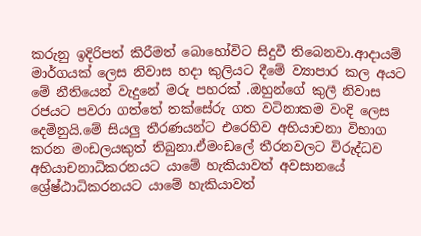කරුනු ඉදිරිපත් කිරීමත් බොහෝවිට සිදුවී තිබෙනවා.ආදායම් මාර්ගයක් ලෙස නිවාස හදා කුලියට දීමේ ව්‍යාපාර කල අයට මේ නීතියෙන් වැදුනේ මරු පහරක් .ඔහුන්ගේ කුලී නිවාස රජයට පවරා ගත්තේ තක්සේරු ගත වටිනාකම වංදි ලෙස දෙමිනුයි.මේ සියලු තීරණයන්ට එරෙහිව අභියාචනා විභාග කරන මංඩලයකුත් තිබුනා.ඒමංඩලේ තීරනවලට විරුද්ධව අභියාචනාධිකරනයට යාමේ හැකියාවත් අවසානයේ ශ්‍රේෂ්ඨාධිකරනයට යාමේ හැකියාවත්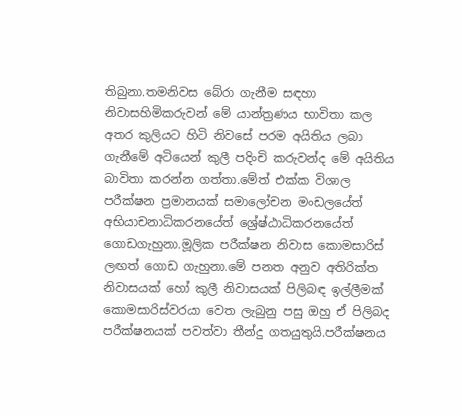තිබුනා.තමනිවස බේරා ගැනීම සඳහා නිවාසහිමිකරුවන් මේ යාන්ත්‍රණය භාවිතා කල අතර කුලියට හිටි නිවසේ පරම අයිතිය ලබා ගැනීමේ අටියෙන් කුලී පදිංචි කරුවන්ද මේ අයිතිය බාවිතා කරන්න ගත්තා.මේත් එක්ක විශාල පරීක්ෂන ප්‍රමානයක් සමාලෝචන මංඩලයේත් අභියාචනාධිකරනයේත් ශ්‍රේෂ්ඨාධිකරනයේත් ගොඩගැහුනා.මූලික පරීක්ෂන නිවාස කොමසාරිස් ලඟත් ගොඩ ගැහුනා.මේ පනත අනුව අතිරික්ත නිවාසයක් හෝ කුලී නිවාසයක් පිලිබඳ ඉල්ලීමක් කොමසාරිස්වරයා වෙත ලැබුනු පසු ඔහු ඒ පිලිබද පරීක්ෂනයක් පවත්වා තීන්දු ගතයුතුයි.පරීක්ෂනය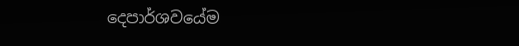දෙපාර්ශවයේම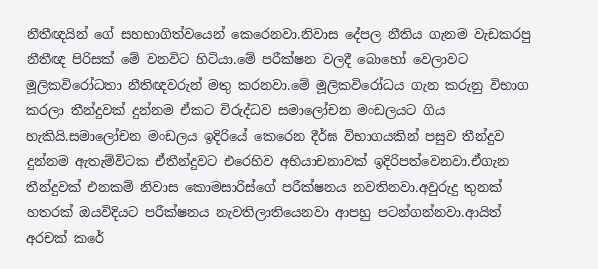නීතීඥයින් ගේ සහභාගිත්වයෙන් කෙරෙනවා.නිවාස දේපල නීතිය ගැනම වැඩකරපු නීතීඥ පිරිසක් මේ වනවිට හිටියා.මේ පරීක්ෂන වලදී බොහෝ වෙලාවට මූලිකවිරෝධතා නීතිඥවරුන් මතු කරනවා.මේ මූලිකවිරෝධය ගැන කරුනු විභාග කරලා තීන්දුවක් දුන්නම ඒකට විරුද්ධව සමාලෝචන මංඩලයට ගිය හැකියි.සමාලෝචන මංඩලය ඉදිරියේ කෙරෙන දීර්ඝ විභාගයකින් පසුව තීන්දුව දුන්නම ඇතැම්විටක ඒතීන්දුවට එරෙහිව අභියාචනාවක් ඉදිරිපත්වෙනවා.ඒගැන තීන්දුවක් එනකම් නිවාස කොමසාරිස්ගේ පරීක්ෂනය නවතිනවා.අවුරුදු තුනක් හතරක් ඔයවිදියට පරීක්ෂනය නැවතිලාතියෙනවා ආපහු පටන්ගන්නවා.ආයිත් අරචක්‍ කරේ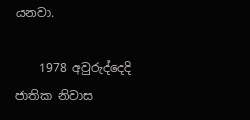යනවා.

    1978 අවුරුද්දෙදි ජාතික නිවාස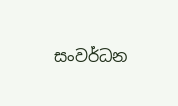සංවර්ධන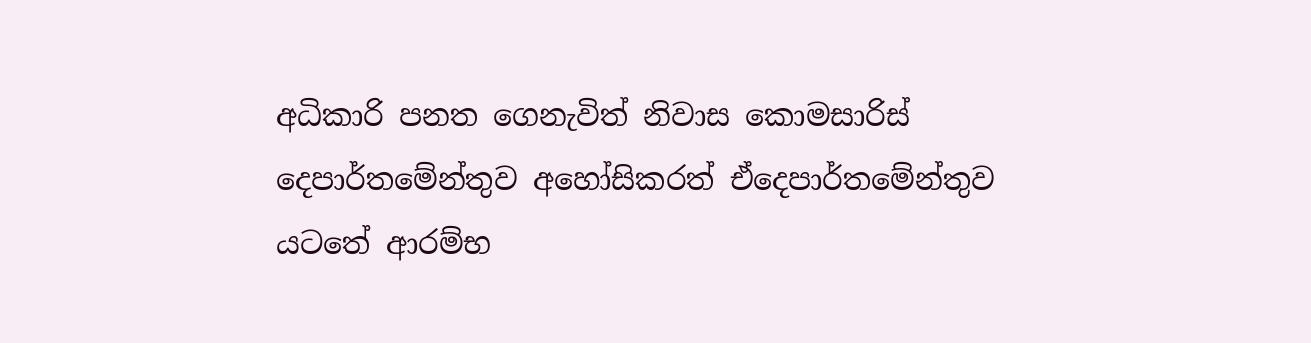අධිකාරි පනත ගෙනැවිත් නිවාස කොමසාරිස් දෙපාර්තමේන්තුව අහෝසිකරත් ඒදෙපාර්තමේන්තුව යටතේ ආරම්භ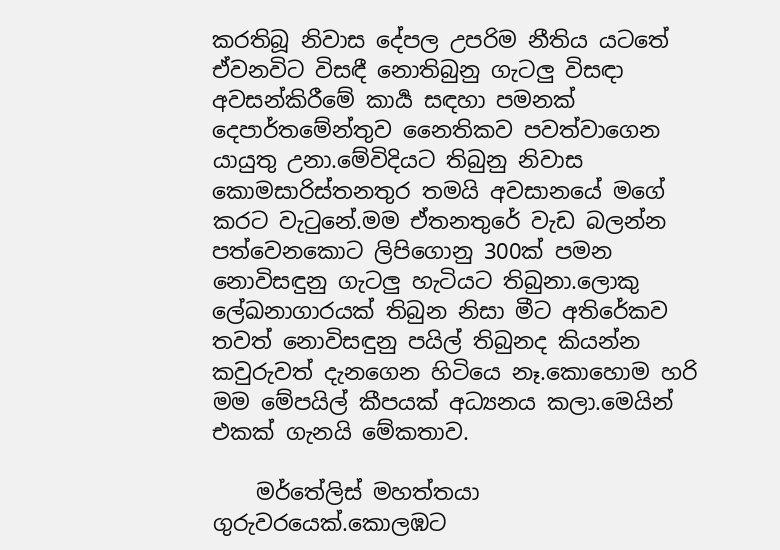කරතිබූ නිවාස දේපල උපරිම නීතිය යටතේ ඒවනවිට විසඳී නොතිබුනු ගැටලු විසඳා අවසන්කිරීමේ කාර්‍ය සඳහා පමනක් දෙපාර්තමේන්තුව නෛතිකව පවත්වාගෙන යායුතු උනා.මේවිදියට තිබුනු නිවාස කොමසාරිස්තනතුර තමයි අවසානයේ මගේ කරට වැටුනේ.මම ඒතනතුරේ වැඩ බලන්න පත්වෙනකොට ලිපිගොනු 300ක් පමන නොවිසඳුනු ගැටලු හැටියට තිබුනා.ලොකු ලේඛනාගාරයක් තිබුන නිසා මීට අතිරේකව තවත් නොවිසඳුනු පයිල් තිබුනද කියන්න කවුරුවත් දැනගෙන හිටියෙ නෑ.කොහොම හරි මම මේපයිල් කීපයක් අධ්‍යනය කලා.මෙයින් එකක් ගැනයි මේකතාව.

    මර්තේලිස් මහත්තයා ගුරුවරයෙක්.කොලඹට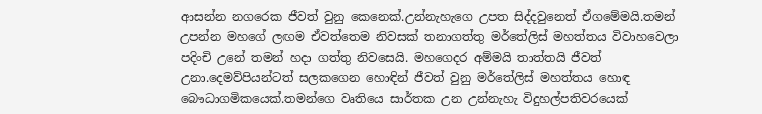ආසන්න නගරෙක ජීවත් වුනු කෙනෙක්.උන්නැහැගෙ උපත සිද්දවුනෙත් ඒගමේමයි.තමන් උපන්න මහගේ ලඟම ඒවත්තෙම නිවසක් තනාගත්තු මර්තේලිස් මහත්තය විවාහවෙලා පදිංචි උනේ තමන් හදා ගත්තු නිවසෙයි. මහගෙදර අම්මයි තාත්තයි ජීවත් උනා.දෙමව්පියන්ටත් සලකගෙන හොඳින් ජීවත් වුනු මර්තේලිස් මහත්තය හොඳ බෞධාගමිකයෙක්.තමන්ගෙ වෘතියෙ සාර්තක උන උන්නැහැ විදුහල්පතිවරයෙක්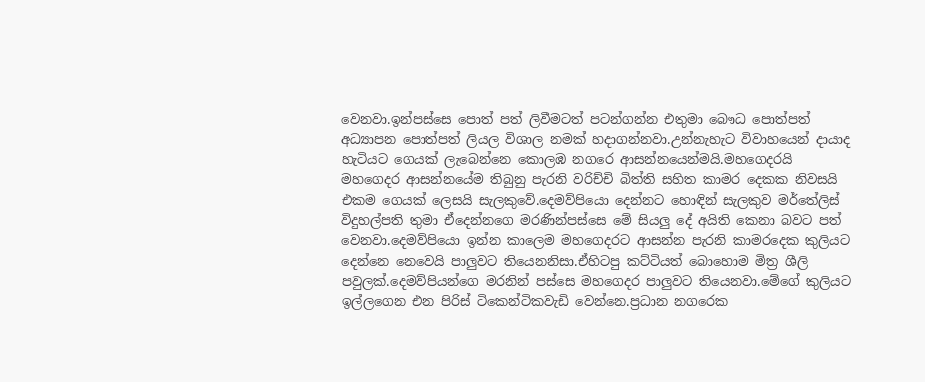වෙනවා.ඉන්පස්සෙ පොත් පත් ලිවීමටත් පටන්ගන්න එතුමා බෞධ පොත්පත් අධ්‍යාපන පොත්පත් ලියල විශාල නමක් හදාගන්නවා.උන්නැහැට විවාහයෙන් දායාද හැටියට ගෙයක් ලැබෙන්නෙ කොලඹ නගරෙ ආසන්නයෙන්මයි.මහගෙදරයි මහගෙදර ආසන්නයේම තිබුනු පැරනි වරිච්චි බිත්ති සහිත කාමර දෙකක නිවසයි එකම ගෙයක් ලෙසයි සැලකුවේ.දෙමව්පියො දෙන්නට හොඳින් සැලකුව මර්තේලිස් විදුහල්පති තුමා ඒදෙන්නගෙ මරණින්පස්සෙ මේ සියලු දේ අයිති කෙනා බවට පත් වෙනවා.දෙමව්පියො ඉන්න කාලෙම මහගෙදරට ආසන්න පැරනි කාමරදෙක කුලියට දෙන්නෙ නෙවෙයි පාලුවට තියෙනනිසා.ඒහිටපු කට්ටියත් බොහොම මිත්‍ර ශීලි පවුලක්.දෙමව්පියන්ගෙ මරනින් පස්සෙ මහගෙදර පාලුවට තියෙනවා.මේගේ කුලියට ඉල්ලගෙන එන පිරිස් ටිකෙන්ටිකවැඩි වෙන්නෙ.ප්‍රධාන නගරෙක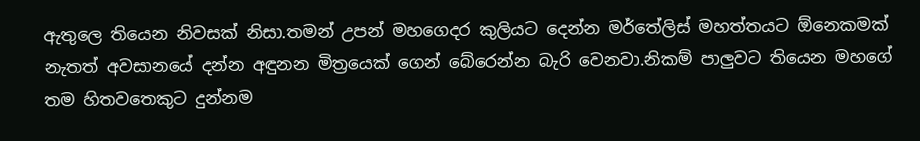ඇතුලෙ තියෙන නිවසක් නිසා.තමන් උපන් මහගෙදර කුලියට දෙන්න මර්තේලිස් මහත්තයට ඕනෙකමක් නැතත් අවසානයේ දන්න අඳුනන මිත්‍රයෙක් ගෙන් බේරෙන්න බැරි වෙනවා.නිකම් පාලුවට තියෙන මහගේ තම හිතවතෙකුට දුන්නම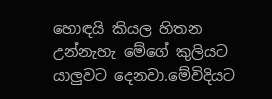හොඳයි කියල හිතන උන්නැහැ මේගේ කුලියට යාලුවට දෙනවා.මේවිදියට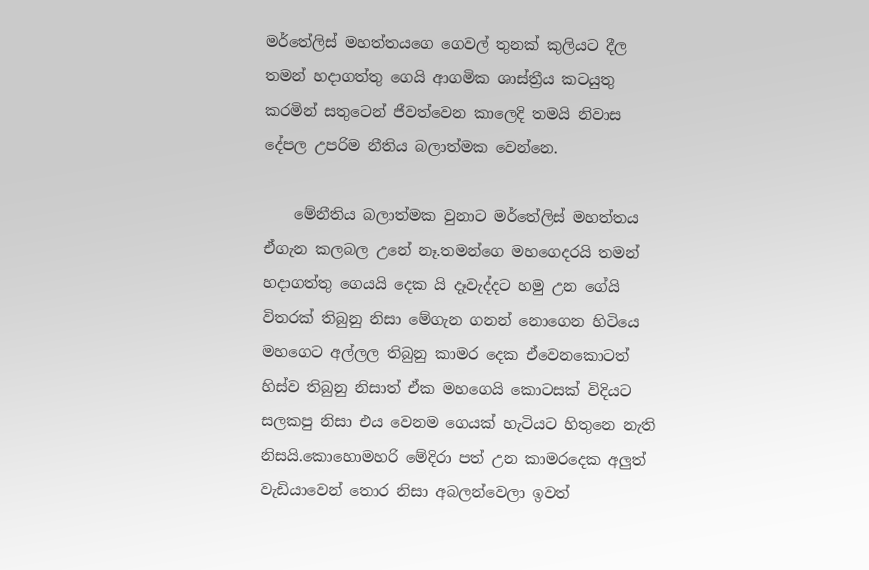මර්තේලිස් මහත්තයගෙ ගෙවල් තුනක් කුලියට දීල තමන් හදාගත්තු ගෙයි ආගමික ශාස්ත්‍රීය කටයුතු කරමින් සතුටෙන් ජීවත්වෙන කාලෙදි තමයි නිවාස දේපල උපරිම නීතිය බලාත්මක වෙන්නෙ.

    මේනීතිය බලාත්මක වුනාට මර්තේලිස් මහත්තය ඒගැන කලබල උනේ නෑ.තමන්ගෙ මහගෙදරයි තමන් හදාගත්තු ගෙයයි දෙක යි දෑවැද්දට හමු උන ගේයි විතරක් තිබුනු නිසා මේගැන ගනන් නොගෙන හිටියෙ මහගෙට අල්ලල තිබුනු කාමර දෙක ඒවෙනකොටත් හිස්ව තිබුනු නිසාත් ඒක මහගෙයි කොටසක් විදියට සලකපු නිසා එය වෙනම ගෙයක් හැටියට හිතුනෙ නැති නිසයි.කොහොමහරි මේදිරා පත් උන කාමරදෙක අලුත් වැඩියාවෙන් තොර නිසා අබලන්වෙලා ඉවත්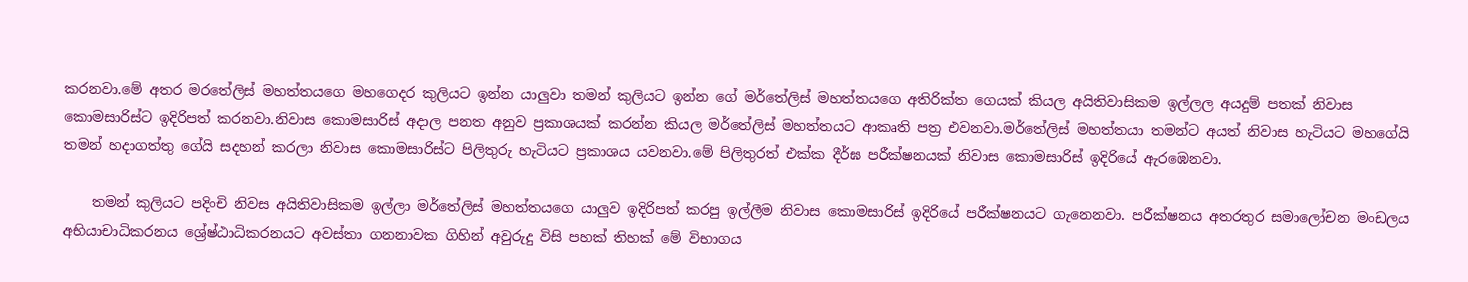කරනවා.මේ අතර මරතේලිස් මහත්තයගෙ මහගෙදර කුලියට ඉන්න යාලුවා තමන් කුලියට ඉන්න ගේ මර්තේලිස් මහත්තයගෙ අතිරික්ත ගෙයක් කියල අයිතිවාසිකම ඉල්ලල අයදුම් පතක් නිවාස කොමසාරිස්ට ඉදිරිපත් කරනවා.නිවාස කොමසාරිස් අදාල පනත අනුව ප්‍රකාශයක් කරන්න කියල මර්තේලිස් මහත්තයට ආකෘති පත්‍ර එවනවා.මර්තේලිස් මහත්තයා තමන්ට අයත් නිවාස හැටියට මහගේයි තමන් හදාගත්තු ගේයි සදහන් කරලා නිවාස කොමසාරිස්ට පිලිතුරු හැටියට ප්‍රකාශය යවනවා.මේ පිලිතුරත් එක්ක දීර්ඝ පරීක්ෂනයක් නිවාස කොමසාරිස් ඉදිරියේ ඇරඹෙනවා.

    තමන් කුලියට පදිංචි නිවස අයිතිවාසිකම ඉල්ලා මර්තේලිස් මහත්තයගෙ යාලුව ඉදිරිපත් කරපු ඉල්ලීම නිවාස කොමසාරිස් ඉදිරියේ පරීක්ෂනයට ගැනෙනවා. පරීක්ෂනය අතරතුර සමාලෝචන මංඩලය අභියාචාධිකරනය ශ්‍රේෂ්ඨාධිකරනයට අවස්තා ගනනාවක ගිහින් අවුරුදු විසි පහක් තිහක් මේ විභාගය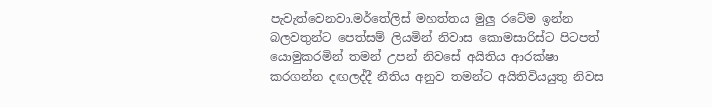පැවැත්වෙනවා.මර්තේලිස් මහත්තය මුලු රටේම ඉන්න බලවතුන්ට පෙත්සම් ලියමින් නිවාස කොමසාරිස්ට පිටපත්‍ යොමුකරමින් තමන් උපන් නිවසේ අයිතිය ආරක්ෂා කරගන්න දඟලද්දී නීතිය අනුව තමන්ට අයිතිවියයුතු නිවස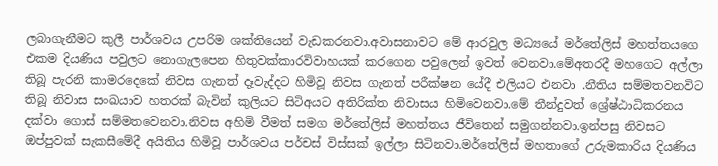ලබාගැනීමට කුලී පාර්ශවය උපරිම ශක්තියෙන් වැඩකරනවා.අවාසනාවට මේ ආරවුල මධ්‍යයේ මර්තේලිස් මහත්තයගෙ එකම දියණිය පවුලට නොගැලපෙන හිතුවක්කාරවිවාහයක් කරගෙන පවුලෙන් ඉවත් වෙනවා.මේඅතරදී මහගෙට අල්ලා තිබූ පැරනි කාමරදෙකේ නිවස ගැනත් දෑවැද්දට හිමිවූ නිවස ගැනත් පරීක්ෂන යේදී එලියට එනවා .නීතිය සම්මතවනවිට තිබූ නිවාස සංඛයාව හතරක් බැවින් කුලියට සිටිඅයට අතිරික්ත නිවාසය හිමිවෙනවා.මේ තීන්දුවත් ශ්‍රේෂ්ඨාධිකරනය දක්වා ගොස් සම්මතවෙනවා.නිවස අහිමි වීමත් සමග මර්තේලිස් මහත්තය ජීවිතෙන් සමුගන්නවා.ඉන්පසු නිවසට ඔප්පුවක් සැකසීමේදී අයිතිය හිමිවූ පාර්ශවය පර්චස් විස්සක් ඉල්ලා සිටිනවා.මර්තේලිස් මහතාගේ උරුමකාරිය දියණිය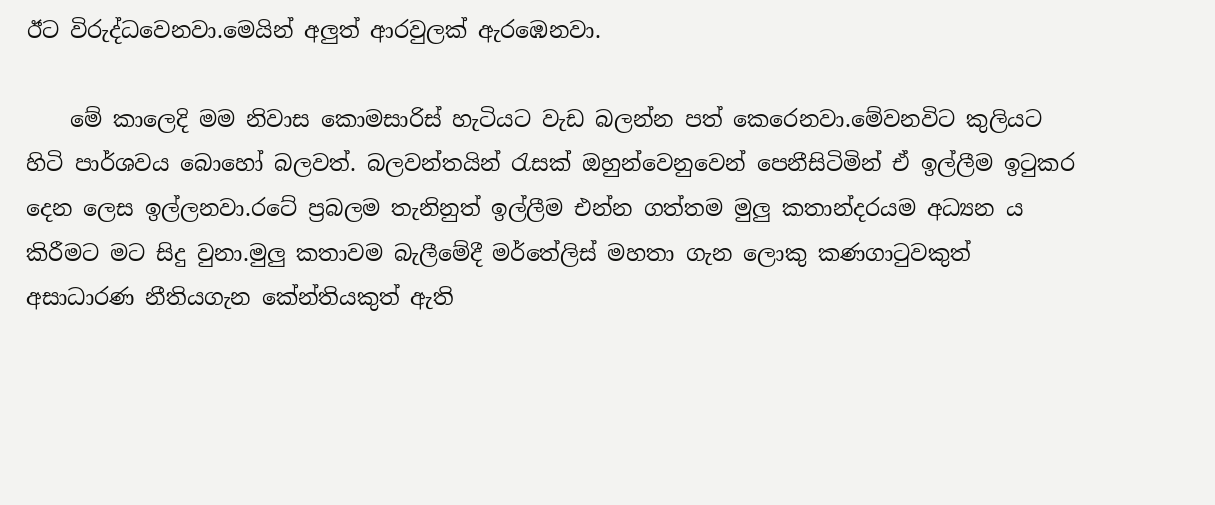ඊට විරුද්ධවෙනවා.මෙයින් අලුත් ආරවුලක් ඇරඹෙනවා.

    මේ කාලෙදි මම නිවාස කොමසාරිස් හැටියට වැඩ බලන්න පත් කෙරෙනවා.මේවනවිට කුලියට හිටි පාර්ශවය බොහෝ බලවත්. බලවන්තයින් රැසක් ඔහුන්වෙනුවෙන් පෙනීසිටිමින් ඒ ඉල්ලීම ඉටුකර දෙන ලෙස ඉල්ලනවා.රටේ ප්‍රබලම තැනිනුත් ඉල්ලීම එන්න ගත්තම මුලු කතාන්දරයම අධ්‍යන ය කිරීමට මට සිදු වුනා.මුලු කතාවම බැලීමේදී මර්තේලිස් මහතා ගැන ලොකු කණගාටුවකුත් අසාධාරණ නීතියගැන කේන්තියකුත් ඇති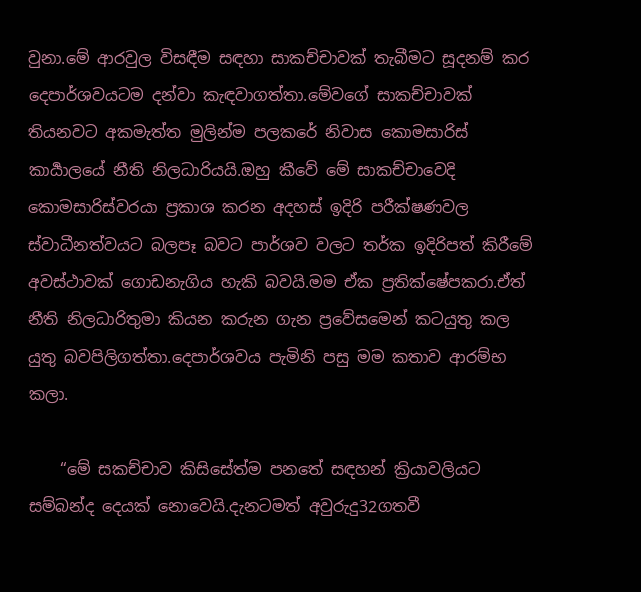වුනා.මේ ආරවුල විසඳීම සඳහා සාකච්චාවක් තැබීමට සූදනම් කර දෙපාර්ශවයටම දන්වා කැඳවාගත්තා.මේවගේ සාකච්චාවක් තියනවට අකමැත්ත මුලින්ම පලකරේ නිවාස කොමසාරිස් කාර්‍යාලයේ නීති නිලධාරියයි.ඔහු කීවේ මේ සාකච්චාවෙදි කොමසාරිස්වරයා ප්‍රකාශ කරන අදහස් ඉදිරි පරීක්ෂණවල ස්වාධීනත්වයට බලපෑ බවට පාර්ශව වලට තර්ක ඉදිරිපත් කිරීමේ අවස්ථාවක් ගොඩනැගිය හැකි බවයි.මම ඒක ප්‍රතික්ෂේපකරා.ඒත් නීති නිලධාරිතුමා කියන කරුන ගැන ප්‍රවේසමෙන් කටයුතු කල යුතු බවපිලිගත්තා.දෙපාර්ශවය පැමිනි පසු මම කතාව ආරම්භ කලා.

    “මේ සකච්චාව කිසිසේත්ම පනතේ සඳහන් ක්‍රියාවලියට සම්බන්ද දෙයක් නොවෙයි.දැනටමත් අවුරුදු32ගතවී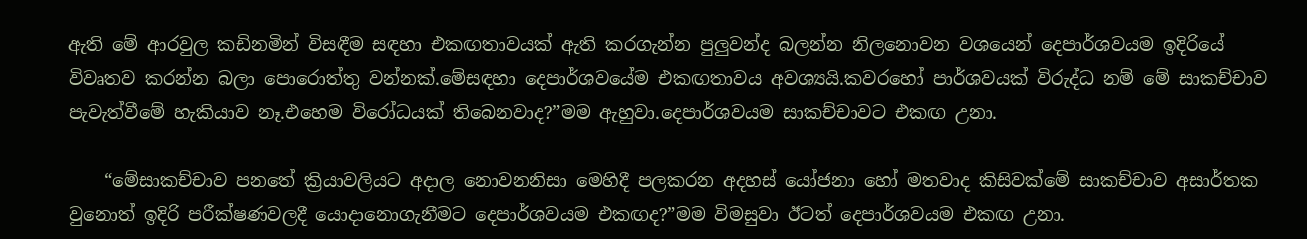ඇති මේ ආරවුල කඩිනමින් විසඳීම සඳහා එකඟතාවයක් ඇති කරගැන්න පුලුවන්ද බලන්න නිලනොවන වශයෙන් දෙපාර්ශවයම ඉදිරියේ විවෘතව කරන්න බලා පොරොත්තු වන්නක්.මේසඳහා දෙපාර්ශවයේම එකඟතාවය අවශ්‍යයි.කවරහෝ පාර්ශවයක් විරුද්ධ නම් මේ සාකච්චාව පැවැත්වීමේ හැකියාව නෑ.එහෙම විරෝධයක් තිබෙනවාද?”මම ඇහුවා.දෙපාර්ශවයම සාකච්චාවට එකඟ උනා.

    “මේසාකච්චාව පනතේ ක්‍රියාවලියට අදාල නොවනනිසා මෙහිදී පලකරන අදහස් යෝජනා හෝ මතවාද කිසිවක්මේ සාකච්චාව අසාර්තක වුනොත් ඉදිරි පරීක්ෂණවලදී යොදානොගැනීමට දෙපාර්ශවයම එකඟද?”මම විමසුවා ඊටත් දෙපාර්ශවයම එකඟ උනා.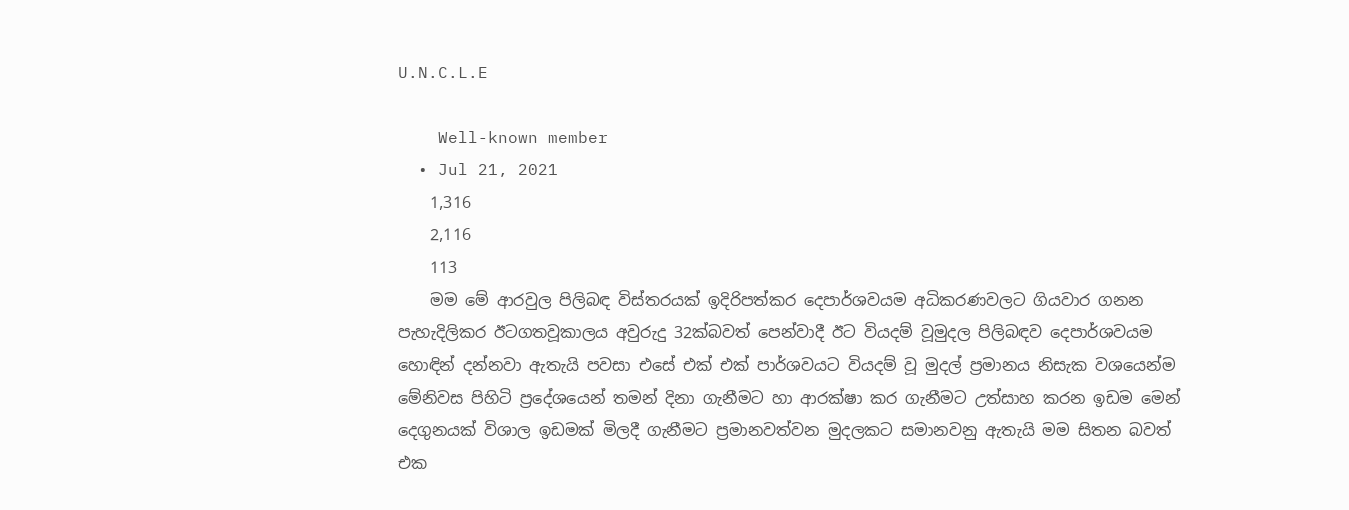U.N.C.L.E

    Well-known member
  • Jul 21, 2021
    1,316
    2,116
    113
    මම මේ ආරවුල පිලිබඳ විස්තරයක් ඉදිරිපත්කර දෙපාර්ශවයම අධිකරණවලට ගියවාර ගනන පැහැදිලිකර ඊටගතවූකාලය අවුරුදු 32ක්බවත් පෙන්වාදී ඊට වියදම් වූමුදල පිලිබඳව දෙපාර්ශවයම හොඳින් දන්නවා ඇතැයි පවසා එසේ එක් එක් පාර්ශවයට වියදම් වූ මුදල් ප්‍රමානය නිසැක වශයෙන්ම මේනිවස පිහිටි ප්‍රදේශයෙන් තමන් දිනා ගැනීමට හා ආරක්ෂා කර ගැනීමට උත්සාහ කරන ඉඩම මෙන් දෙගුනයක් විශාල ඉඩමක් මිලදී ගැනීමට ප්‍රමානවත්වන මුදලකට සමානවනු ඇතැයි මම සිතන බවත් එක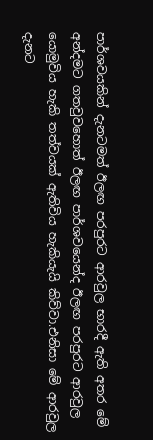පාර්ශවයකින් දැනටමත් ඊලඟ පරපුරට ආරවුල භාරදී ඇති අතර මේ අන්දමට ගතවුවහොත් ඊලඟ පාර්ශවයෙන්ද ඊලඟ පරපුරට ආරවුල යොමුවිය හැකි තත්වයක් ඇතිවිය හැකියැයි කිව්වා.එනිසා මේ ආරවුල දැනට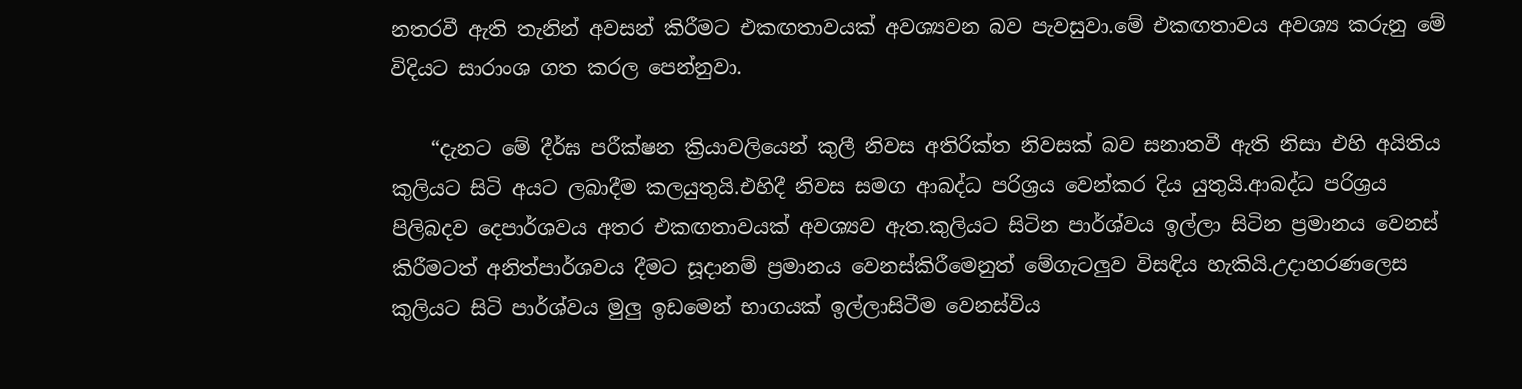නතරවී ඇති තැනින් අවසන් කිරීමට එකඟතාවයක් අවශ්‍යවන බව පැවසුවා.මේ එකඟතාවය අවශ්‍ය කරුනු මේ විදියට සාරාංශ ගත කරල පෙන්නුවා.

    “දැනට මේ දීර්ඝ පරීක්ෂන ක්‍රියාවලියෙන් කුලී නිවස අතිරික්ත නිවසක් බව සනාතවී ඇති නිසා එහි අයිතිය කුලියට සිටි අයට ලබාදීම කලයුතුයි.එහිදී නිවස සමග ආබද්ධ පරිශ්‍රය වෙන්කර දිය යුතුයි.ආබද්ධ පරිශ්‍රය පිලිබදව දෙපාර්ශවය අතර එකඟතාවයක් අවශ්‍යව ඇත.කුලියට සිටින පාර්ශ්වය ඉල්ලා සිටින ප්‍රමානය වෙනස් කිරීමටත් අනිත්පාර්ශවය දීමට සූදානම් ප්‍රමානය වෙනස්කිරීමෙනුත් මේගැටලුව විසඳිය හැකියි.උදාහරණලෙස කුලියට සිටි පාර්ශ්වය මුලු ඉඩමෙන් භාගයක් ඉල්ලාසිටීම වෙනස්විය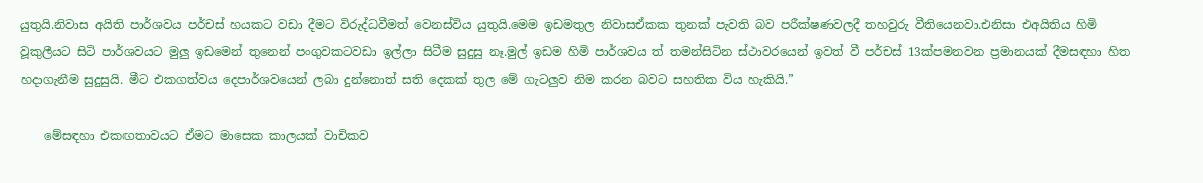යුතුයි.නිවාස අයිති පාර්ශවය පර්චස් හයකට වඩා දීමට විරුද්ධවීමත් වෙනස්විය යුතුයි.මෙම ඉඩමතුල නිවාසඒකක තුනක් පැවති බව පරීක්ෂණවලදී තහවුරු වීතියෙනවා.එනිසා එඅයිතිය හිමි වූකුලීයට සිටි පාර්ශවයට මුලු ඉඩමෙන් තුනෙන් පංගුවකටවඩා ඉල්ලා සිටීම සුදුසු නෑ.මුල් ඉඩම හිමි පාර්ශවය ත් තමන්සිටින ස්ථාවරයෙන් ඉවත් වී පර්චස් 13ක්පමනවන ප්‍රමානයක් දීමසඳහා හිත හදාගැනීම සුදුසුයි. මීට එකගත්වය දෙපාර්ශවයෙන් ලබා දුන්නොත් සති දෙකක් තුල මේ ගැටලුව නිම කරන බවට සහතික විය හැකියි.”

    මේසඳහා එකඟතාවයට ඒමට මාසෙක කාලයක් වාචිකව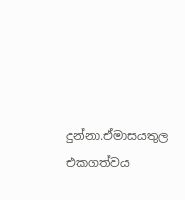දුන්නා.ඒමාසයතුල එකගත්වය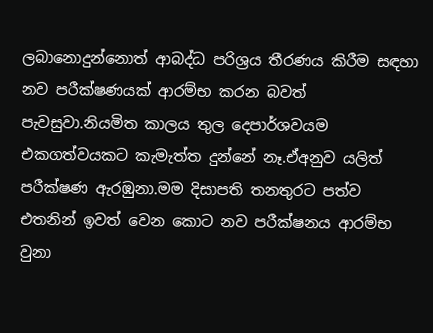ලබානොදුන්නොත් ආබද්ධ පරිශ්‍රය තීරණය කිරීම සඳහා නව පරීක්ෂණයක් ආරම්භ කරන බවත් පැවසුවා.නියමිත කාලය තුල දෙපාර්ශවයම එකගත්වයකට කැමැත්ත දුන්නේ නෑ.ඒඅනුව යලිත් පරීක්ෂණ ඇරඹුනා.මම දිසාපති තනතුරට පත්ව එතනින් ඉවත් වෙන කොට නව පරීක්ෂනය ආරම්භ වුනා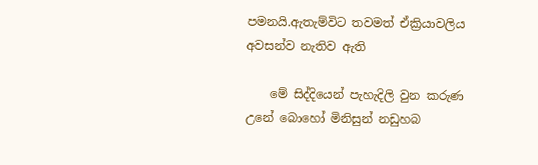පමනයි.ඇතැම්විට තවමත් ඒක්‍රියාවලිය අවසන්ව නැතිව ඇති

    මේ සිද්දියෙන් පැහැදිලි වුන කරුණ උනේ බොහෝ මිනිසුන් නඩුහබ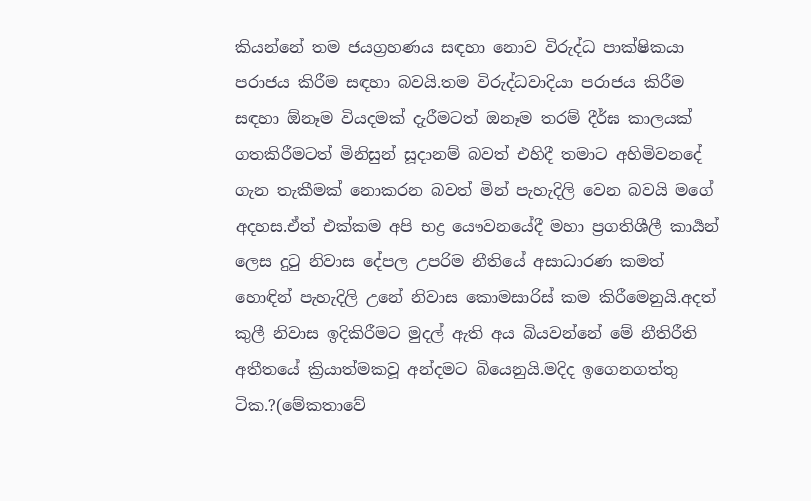කියන්නේ තම ජයග්‍රහණය සඳහා නොව විරුද්ධ පාක්ෂිකයා පරාජය කිරීම සඳහා බවයි.තම විරුද්ධවාදියා පරාජය කිරීම සඳහා ඕනෑම වියදමක් දැරීමටත් ඔනෑම තරම් දීර්ඝ කාලයක් ගතකිරීමටත් මිනිසුන් සූදානම් බවත් එහිදී තමාට අහිමිවනදේ ගැන තැකීමක් නොකරන බවත් මින් පැහැදිලි වෙන බවයි මගේ අදහස.ඒත් එක්කම අපි භද්‍ර යෞවනයේදී මහා ප්‍රගතිශීලී කාර්‍යන් ලෙස දුටු නිවාස දේපල උපරිම නීතියේ අසාධාරණ කමත් හොඳින් පැහැදිලි උනේ නිවාස කොමසාරිස් කම කිරීමෙනුයි.අදත් කුලී නිවාස ඉදිකිරීමට මුදල් ඇති අය බියවන්නේ මේ නීතිරීති අතීතයේ ක්‍රියාත්මකවූ අන්දමට බියෙනුයි.මදිද ඉගෙනගත්තු ටික.?(මේකතාවේ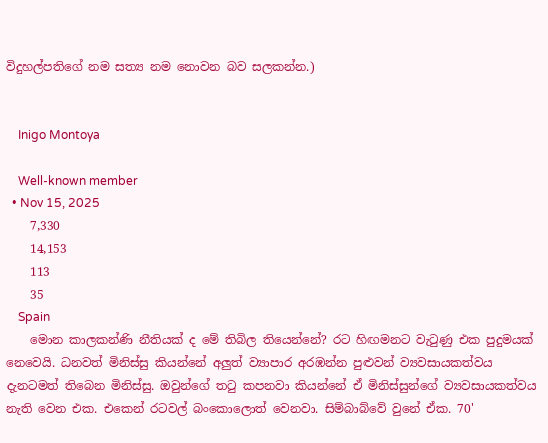විදුහල්පතිගේ නම සත්‍ය නම නොවන බව සලකන්න.)


    Inigo Montoya

    Well-known member
  • Nov 15, 2025
    7,330
    14,153
    113
    35
    Spain
    මොන කාලකන්ණි නීතියක් ද මේ තිබිල තියෙන්නේ? රට හිඟමනට වැටුණු එක පුදුමයක් නෙවෙයි. ධනවත් මිනිස්සු කියන්නේ අලුත් ව්‍යාපාර අරඹන්න පුළුවන් ව්‍යවසායකත්වය දැනටමත් තිබෙන මිනිස්සු. ඔවුන්ගේ තටු කපනවා කියන්නේ ඒ මිනිස්සුන්ගේ ව්‍යවසායකත්වය නැති වෙන එක. එකෙන් රටවල් බංකොලොත් වෙනවා. සිම්බාබ්වේ වුනේ ඒක. 70'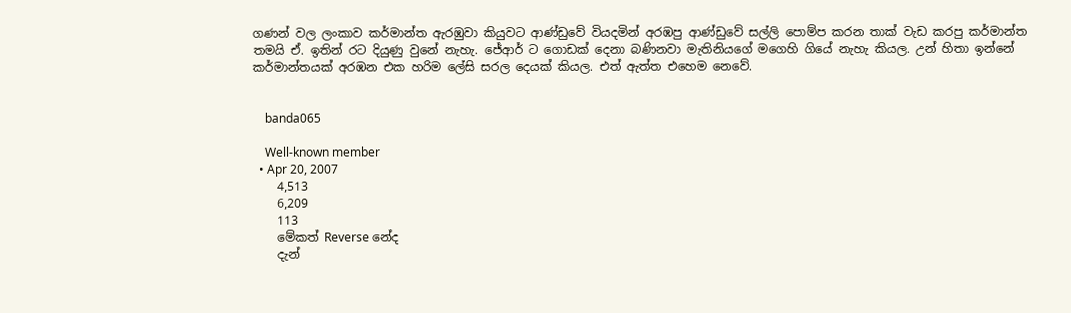ගණන් වල ලංකාව කර්මාන්ත ඇරඹුවා කියුවට ආණ්ඩුවේ වියදමින් අරඹපු ආණ්ඩුවේ සල්ලි පොම්ප කරන තාක් වැඩ කරපු කර්මාන්ත තමයි ඒ. ඉතින් රට දියුණු වුනේ නැහැ. ජේආර් ට ගොඩක් දෙනා බණිනවා මැතිනියගේ මගෙහි ගියේ නැහැ කියල. උන් හිතා ඉන්නේ කර්මාන්තයක් අරඹන එක හරිම ලේසි සරල දෙයක් කියල. එත් ඇත්ත එහෙම නෙවේ.


    banda065

    Well-known member
  • Apr 20, 2007
    4,513
    6,209
    113
    මේකත් Reverse නේද
    දැන්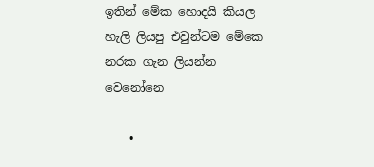ඉතින් මේක හොදයි කියල හැලි ලියපු එවුන්ටම මේකෙ නරක ගැන ලියන්න වෙනෝනෙ

    •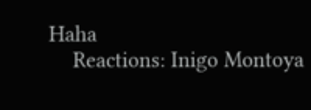Haha
    Reactions: Inigo Montoya